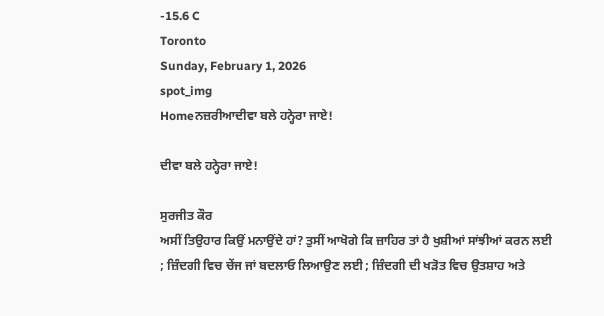-15.6 C
Toronto
Sunday, February 1, 2026
spot_img
Homeਨਜ਼ਰੀਆਦੀਵਾ ਬਲੇ ਹਨ੍ਹੇਰਾ ਜਾਏ!

ਦੀਵਾ ਬਲੇ ਹਨ੍ਹੇਰਾ ਜਾਏ!

ਸੁਰਜੀਤ ਕੌਰ
ਅਸੀਂ ਤਿਉਹਾਰ ਕਿਉਂ ਮਨਾਉਂਦੇ ਹਾਂ? ਤੁਸੀਂ ਆਖੋਗੇ ਕਿ ਜ਼ਾਹਿਰ ਤਾਂ ਹੈ ਖੁਸ਼ੀਆਂ ਸਾਂਝੀਆਂ ਕਰਨ ਲਈ ; ਜ਼ਿੰਦਗੀ ਵਿਚ ਚੇਂਜ ਜਾਂ ਬਦਲਾਓ ਲਿਆਉਣ ਲਈ ; ਜ਼ਿੰਦਗੀ ਦੀ ਖੜੋਤ ਵਿਚ ਉਤਸ਼ਾਹ ਅਤੇ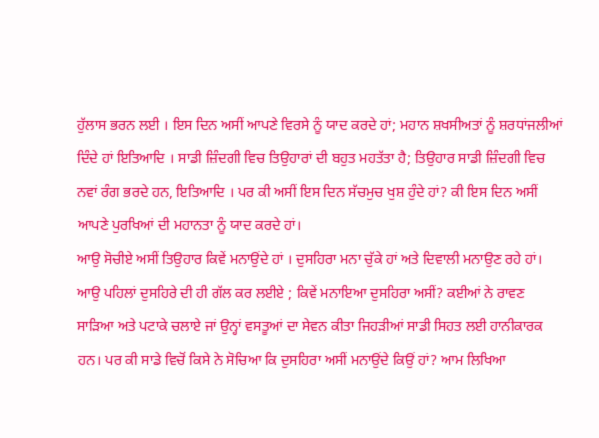ਹੁੱਲਾਸ ਭਰਨ ਲਈ । ਇਸ ਦਿਨ ਅਸੀਂ ਆਪਣੇ ਵਿਰਸੇ ਨੂੰ ਯਾਦ ਕਰਦੇ ਹਾਂ; ਮਹਾਨ ਸ਼ਖਸੀਅਤਾਂ ਨੂੰ ਸ਼ਰਧਾਂਜਲੀਆਂ ਦਿੰਦੇ ਹਾਂ ਇਤਿਆਦਿ । ਸਾਡੀ ਜ਼ਿੰਦਗੀ ਵਿਚ ਤਿਉਹਾਰਾਂ ਦੀ ਬਹੁਤ ਮਹਤੱਤਾ ਹੈ; ਤਿਉਹਾਰ ਸਾਡੀ ਜ਼ਿੰਦਗੀ ਵਿਚ ਨਵਾਂ ਰੰਗ ਭਰਦੇ ਹਨ, ਇਤਿਆਦਿ । ਪਰ ਕੀ ਅਸੀਂ ਇਸ ਦਿਨ ਸੱਚਮੁਚ ਖੁਸ਼ ਹੁੰਦੇ ਹਾਂ? ਕੀ ਇਸ ਦਿਨ ਅਸੀਂ ਆਪਣੇ ਪੁਰਖਿਆਂ ਦੀ ਮਹਾਨਤਾ ਨੂੰ ਯਾਦ ਕਰਦੇ ਹਾਂ।
ਆਉ ਸੋਚੀਏ ਅਸੀਂ ਤਿਉਹਾਰ ਕਿਵੇਂ ਮਨਾਉਂਦੇ ਹਾਂ । ਦੁਸਹਿਰਾ ਮਨਾ ਚੁੱਕੇ ਹਾਂ ਅਤੇ ਦਿਵਾਲੀ ਮਨਾਉਣ ਰਹੇ ਹਾਂ। ਆਉ ਪਹਿਲਾਂ ਦੁਸਹਿਰੇ ਦੀ ਹੀ ਗੱਲ ਕਰ ਲਈਏ ; ਕਿਵੇਂ ਮਨਾਇਆ ਦੁਸਹਿਰਾ ਅਸੀਂ? ਕਈਆਂ ਨੇ ਰਾਵਣ ਸਾੜਿਆ ਅਤੇ ਪਟਾਕੇ ਚਲਾਏ ਜਾਂ ਉਨ੍ਹਾਂ ਵਸਤੂਆਂ ਦਾ ਸੇਵਨ ਕੀਤਾ ਜਿਹੜੀਆਂ ਸਾਡੀ ਸਿਹਤ ਲਈ ਹਾਨੀਕਾਰਕ ਹਨ। ਪਰ ਕੀ ਸਾਡੇ ਵਿਚੋਂ ਕਿਸੇ ਨੇ ਸੋਚਿਆ ਕਿ ਦੁਸਹਿਰਾ ਅਸੀਂ ਮਨਾਉਂਦੇ ਕਿਉਂ ਹਾਂ? ਆਮ ਲਿਖਿਆ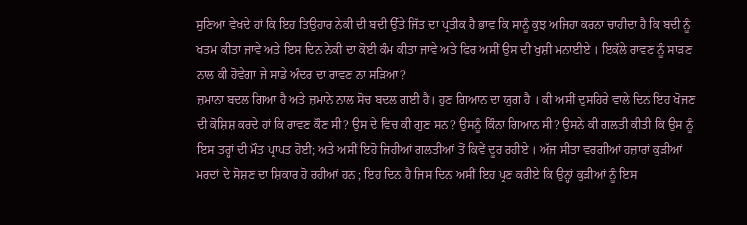ਸੁਣਿਆ ਵੇਖਦੇ ਹਾਂ ਕਿ ਇਹ ਤਿਉਹਾਰ ਨੇਕੀ ਦੀ ਬਦੀ ਉੱਤੇ ਜਿੱਤ ਦਾ ਪ੍ਰਤੀਕ ਹੈ ਭਾਵ ਕਿ ਸਾਨੂੰ ਕੁਝ ਅਜਿਹਾ ਕਰਨਾ ਚਾਹੀਦਾ ਹੈ ਕਿ ਬਦੀ ਨੂੰ ਖਤਮ ਕੀਤਾ ਜਾਵੇ ਅਤੇ ਇਸ ਦਿਨ ਨੇਕੀ ਦਾ ਕੋਈ ਕੰਮ ਕੀਤਾ ਜਾਵੇ ਅਤੇ ਫਿਰ ਅਸੀਂ ਉਸ ਦੀ ਖੁਸ਼ੀ ਮਨਾਈਏ । ਇਕੱਲੇ ਰਾਵਣ ਨੂੰ ਸਾੜਣ ਨਾਲ ਕੀ ਹੋਵੇਗਾ ਜੇ ਸਾਡੇ ਅੰਦਰ ਦਾ ਰਾਵਣ ਨਾ ਸੜਿਆ?
ਜ਼ਮਾਨਾ ਬਦਲ ਗਿਆ ਹੈ ਅਤੇ ਜ਼ਮਾਨੇ ਨਾਲ ਸੋਚ ਬਦਲ ਗਈ ਹੈ। ਹੁਣ ਗਿਆਨ ਦਾ ਯੁਗ ਹੈ । ਕੀ ਅਸੀਂ ਦੁਸਹਿਰੇ ਵਾਲੇ ਦਿਨ ਇਹ ਖੋਜਣ ਦੀ ਕੋਸ਼ਿਸ਼ ਕਰਦੇ ਹਾਂ ਕਿ ਰਾਵਣ ਕੌਣ ਸੀ? ਉਸ ਦੇ ਵਿਚ ਕੀ ਗੁਣ ਸਨ? ਉਸਨੂੰ ਕਿੰਨਾ ਗਿਆਨ ਸੀ? ਉਸਨੇ ਕੀ ਗਲਤੀ ਕੀਤੀ ਕਿ ਉਸ ਨੂੰ ਇਸ ਤਰ੍ਹਾਂ ਦੀ ਮੌਤ ਪ੍ਰਾਪਤ ਹੋਈ; ਅਤੇ ਅਸੀਂ ਇਹੋ ਜਿਹੀਆਂ ਗਲਤੀਆਂ ਤੋਂ ਕਿਵੇਂ ਦੂਰ ਰਹੀਏ । ਅੱਜ ਸੀਤਾ ਵਰਗੀਆਂ ਹਜ਼ਾਰਾਂ ਕੁੜੀਆਂ ਮਰਦਾਂ ਦੇ ਸੋਸ਼ਣ ਦਾ ਸ਼ਿਕਾਰ ਹੋ ਰਹੀਆਂ ਹਨ ; ਇਹ ਦਿਨ ਹੈ ਜਿਸ ਦਿਨ ਅਸੀਂ ਇਹ ਪ੍ਰਣ ਕਰੀਏ ਕਿ ਉਨ੍ਹਾਂ ਕੁੜੀਆਂ ਨੂੰ ਇਸ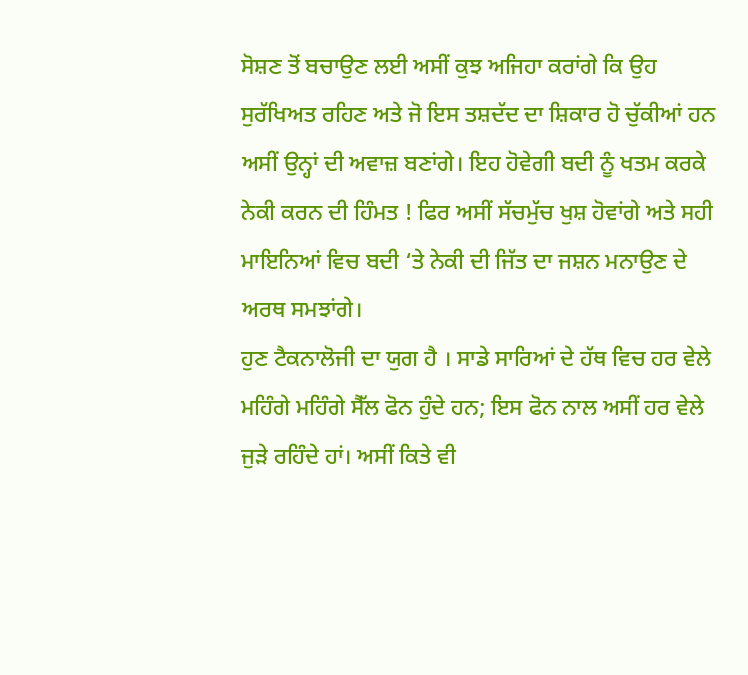ਸੋਸ਼ਣ ਤੋਂ ਬਚਾਉਣ ਲਈ ਅਸੀਂ ਕੁਝ ਅਜਿਹਾ ਕਰਾਂਗੇ ਕਿ ਉਹ ਸੁਰੱਖਿਅਤ ਰਹਿਣ ਅਤੇ ਜੋ ਇਸ ਤਸ਼ਦੱਦ ਦਾ ਸ਼ਿਕਾਰ ਹੋ ਚੁੱਕੀਆਂ ਹਨ ਅਸੀਂ ਉਨ੍ਹਾਂ ਦੀ ਅਵਾਜ਼ ਬਣਾਂਗੇ। ਇਹ ਹੋਵੇਗੀ ਬਦੀ ਨੂੰ ਖਤਮ ਕਰਕੇ ਨੇਕੀ ਕਰਨ ਦੀ ਹਿੰਮਤ ! ਫਿਰ ਅਸੀਂ ਸੱਚਮੁੱਚ ਖੁਸ਼ ਹੋਵਾਂਗੇ ਅਤੇ ਸਹੀ ਮਾਇਨਿਆਂ ਵਿਚ ਬਦੀ ‘ਤੇ ਨੇਕੀ ਦੀ ਜਿੱਤ ਦਾ ਜਸ਼ਨ ਮਨਾਉਣ ਦੇ ਅਰਥ ਸਮਝਾਂਗੇ।
ਹੁਣ ਟੈਕਨਾਲੋਜੀ ਦਾ ਯੁਗ ਹੈ । ਸਾਡੇ ਸਾਰਿਆਂ ਦੇ ਹੱਥ ਵਿਚ ਹਰ ਵੇਲੇ ਮਹਿੰਗੇ ਮਹਿੰਗੇ ਸੈੱਲ ਫੋਨ ਹੁੰਦੇ ਹਨ; ਇਸ ਫੋਨ ਨਾਲ ਅਸੀਂ ਹਰ ਵੇਲੇ ਜੁੜੇ ਰਹਿੰਦੇ ਹਾਂ। ਅਸੀਂ ਕਿਤੇ ਵੀ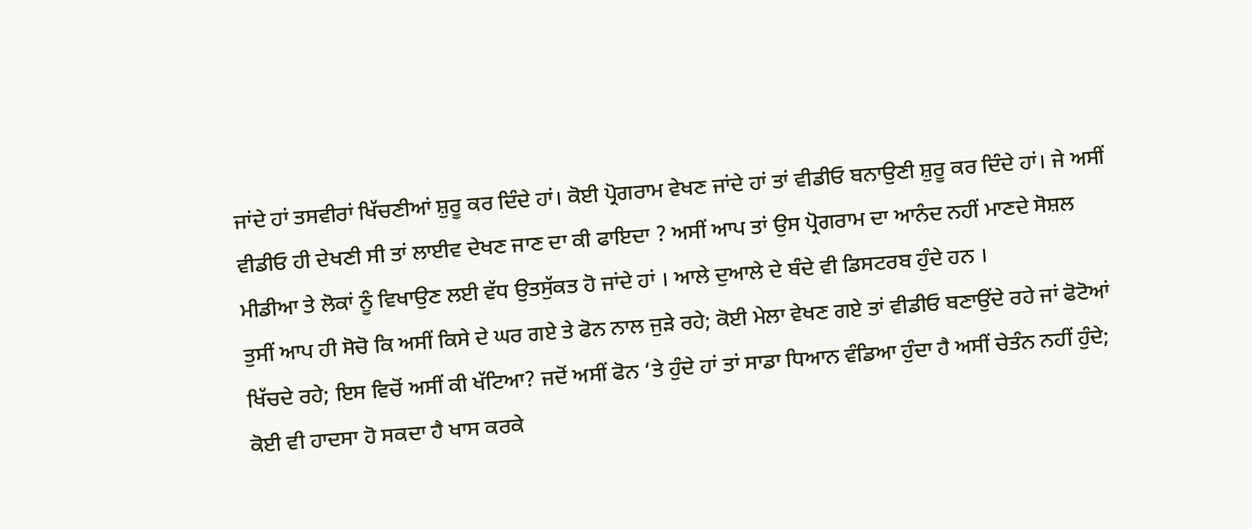ਜਾਂਦੇ ਹਾਂ ਤਸਵੀਰਾਂ ਖਿੱਚਣੀਆਂ ਸ਼ੁਰੂ ਕਰ ਦਿੰਦੇ ਹਾਂ। ਕੋਈ ਪ੍ਰੋਗਰਾਮ ਵੇਖਣ ਜਾਂਦੇ ਹਾਂ ਤਾਂ ਵੀਡੀਓ ਬਨਾਉਣੀ ਸ਼ੁਰੂ ਕਰ ਦਿੰਦੇ ਹਾਂ। ਜੇ ਅਸੀਂ ਵੀਡੀਓ ਹੀ ਦੇਖਣੀ ਸੀ ਤਾਂ ਲਾਈਵ ਦੇਖਣ ਜਾਣ ਦਾ ਕੀ ਫਾਇਦਾ ? ਅਸੀਂ ਆਪ ਤਾਂ ਉਸ ਪ੍ਰੋਗਰਾਮ ਦਾ ਆਨੰਦ ਨਹੀਂ ਮਾਣਦੇ ਸੋਸ਼ਲ ਮੀਡੀਆ ਤੇ ਲੋਕਾਂ ਨੂੰ ਵਿਖਾਉਣ ਲਈ ਵੱਧ ਉਤਸੁੱਕਤ ਹੋ ਜਾਂਦੇ ਹਾਂ । ਆਲੇ ਦੁਆਲੇ ਦੇ ਬੰਦੇ ਵੀ ਡਿਸਟਰਬ ਹੁੰਦੇ ਹਨ ।
ਤੁਸੀਂ ਆਪ ਹੀ ਸੋਚੋ ਕਿ ਅਸੀਂ ਕਿਸੇ ਦੇ ਘਰ ਗਏ ਤੇ ਫੋਨ ਨਾਲ ਜੁੜੇ ਰਹੇ; ਕੋਈ ਮੇਲਾ ਵੇਖਣ ਗਏ ਤਾਂ ਵੀਡੀਓ ਬਣਾਉਂਦੇ ਰਹੇ ਜਾਂ ਫੋਟੋਆਂ ਖਿੱਚਦੇ ਰਹੇ; ਇਸ ਵਿਚੋਂ ਅਸੀਂ ਕੀ ਖੱਟਿਆ? ਜਦੋਂ ਅਸੀਂ ਫੋਨ ‘ਤੇ ਹੁੰਦੇ ਹਾਂ ਤਾਂ ਸਾਡਾ ਧਿਆਨ ਵੰਡਿਆ ਹੁੰਦਾ ਹੈ ਅਸੀਂ ਚੇਤੰਨ ਨਹੀਂ ਹੁੰਦੇ; ਕੋਈ ਵੀ ਹਾਦਸਾ ਹੋ ਸਕਦਾ ਹੈ ਖਾਸ ਕਰਕੇ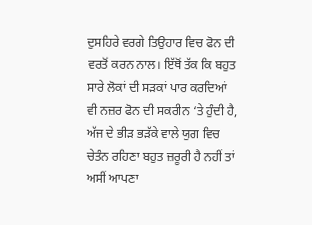ਦੁਸਹਿਰੇ ਵਰਗੇ ਤਿਉਹਾਰ ਵਿਚ ਫੋਨ ਦੀ ਵਰਤੋਂ ਕਰਨ ਨਾਲ। ਇੱਥੋਂ ਤੱਕ ਕਿ ਬਹੁਤ ਸਾਰੇ ਲੋਕਾਂ ਦੀ ਸੜਕਾਂ ਪਾਰ ਕਰਦਿਆਂ ਵੀ ਨਜ਼ਰ ਫੋਨ ਦੀ ਸਕਰੀਨ ‘ਤੇ ਹੁੰਦੀ ਹੈ, ਅੱਜ ਦੇ ਭੀੜ ਭੜੱਕੇ ਵਾਲੇ ਯੁਗ ਵਿਚ ਚੇਤੰਨ ਰਹਿਣਾ ਬਹੁਤ ਜ਼ਰੂਰੀ ਹੈ ਨਹੀਂ ਤਾਂ ਅਸੀਂ ਆਪਣਾ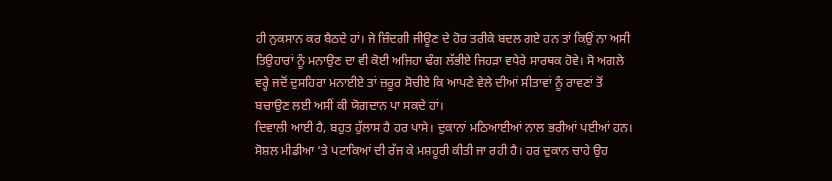ਹੀ ਨੁਕਸਾਨ ਕਰ ਬੈਠਦੇ ਹਾਂ। ਜੇ ਜ਼ਿੰਦਗੀ ਜੀਊਣ ਦੇ ਹੋਰ ਤਰੀਕੇ ਬਦਲ ਗਏ ਹਨ ਤਾਂ ਕਿਉਂ ਨਾ ਅਸੀ ਤਿਉਹਾਰਾਂ ਨੂੰ ਮਨਾਉਣ ਦਾ ਵੀ ਕੋਈ ਅਜਿਹਾ ਢੰਗ ਲੱਭੀਏ ਜਿਹੜਾ ਵਧੇਰੇ ਸਾਰਥਕ ਹੋਵੇ। ਸੋ ਅਗਲੇ ਵਰ੍ਹੇ ਜਦੋਂ ਦੁਸਹਿਰਾ ਮਨਾਈਏ ਤਾਂ ਜ਼ਰੂਰ ਸੋਚੀਏ ਕਿ ਆਪਣੇ ਵੇਲੇ ਦੀਆਂ ਸੀਤਾਵਾਂ ਨੂੰ ਰਾਵਣਾਂ ਤੋਂ ਬਚਾਉਣ ਲਈ ਅਸੀਂ ਕੀ ਯੋਗਦਾਨ ਪਾ ਸਕਦੇ ਹਾਂ।
ਦਿਵਾਲੀ ਆਈ ਹੈ, ਬਹੁਤ ਹੁੱਲਾਸ ਹੈ ਹਰ ਪਾਸੇ। ਦੁਕਾਨਾਂ ਮਠਿਆਈਆਂ ਨਾਲ ਭਰੀਆਂ ਪਈਆਂ ਹਨ। ਸੋਸ਼ਲ ਮੀਡੀਆ ‘ਤੇ ਪਟਾਕਿਆਂ ਦੀ ਰੱਜ ਕੇ ਮਸ਼ਹੂਰੀ ਕੀਤੀ ਜਾ ਰਹੀ ਹੈ। ਹਰ ਦੁਕਾਨ ਚਾਹੇ ਉਹ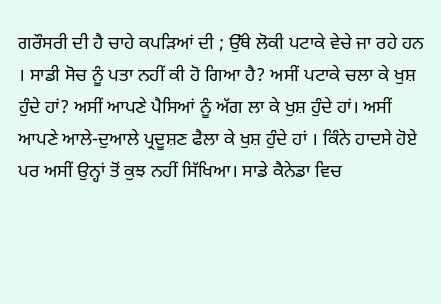ਗਰੌਸਰੀ ਦੀ ਹੈ ਚਾਹੇ ਕਪੜਿਆਂ ਦੀ ; ਉੱਥੇ ਲੋਕੀ ਪਟਾਕੇ ਵੇਚੇ ਜਾ ਰਹੇ ਹਨ । ਸਾਡੀ ਸੋਚ ਨੂੰ ਪਤਾ ਨਹੀਂ ਕੀ ਹੋ ਗਿਆ ਹੈ? ਅਸੀਂ ਪਟਾਕੇ ਚਲਾ ਕੇ ਖੁਸ਼ ਹੁੰਦੇ ਹਾਂ? ਅਸੀਂ ਆਪਣੇ ਪੈਸਿਆਂ ਨੂੰ ਅੱਗ ਲਾ ਕੇ ਖੁਸ਼ ਹੁੰਦੇ ਹਾਂ। ਅਸੀਂ ਆਪਣੇ ਆਲੇ-ਦੁਆਲੇ ਪ੍ਰਦੂਸ਼ਣ ਫੈਲਾ ਕੇ ਖੁਸ਼ ਹੁੰਦੇ ਹਾਂ । ਕਿੰਨੇ ਹਾਦਸੇ ਹੋਏ ਪਰ ਅਸੀਂ ਉਨ੍ਹਾਂ ਤੋਂ ਕੁਝ ਨਹੀਂ ਸਿੱਖਿਆ। ਸਾਡੇ ਕੈਨੇਡਾ ਵਿਚ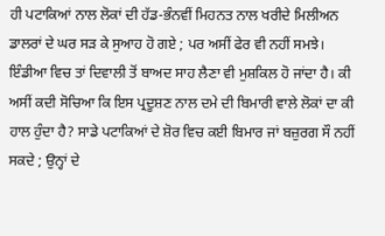ਹੀ ਪਟਾਕਿਆਂ ਨਾਲ ਲੋਕਾਂ ਦੀ ਹੱਡ-ਭੰਨਵੀਂ ਮਿਹਨਤ ਨਾਲ ਖਰੀਦੇ ਮਿਲੀਅਨ ਡਾਲਰਾਂ ਦੇ ਘਰ ਸੜ ਕੇ ਸੁਆਹ ਹੋ ਗਏ ; ਪਰ ਅਸੀਂ ਫੇਰ ਵੀ ਨਹੀਂ ਸਮਝੇ। ਇੰਡੀਆ ਵਿਚ ਤਾਂ ਦਿਵਾਲੀ ਤੋਂ ਬਾਅਦ ਸਾਹ ਲੈਣਾ ਵੀ ਮੁਸ਼ਕਿਲ ਹੋ ਜਾਂਦਾ ਹੈ। ਕੀ ਅਸੀਂ ਕਦੀ ਸੋਚਿਆ ਕਿ ਇਸ ਪ੍ਰਦੂਸ਼ਣ ਨਾਲ ਦਮੇ ਦੀ ਬਿਮਾਰੀ ਵਾਲੇ ਲੋਕਾਂ ਦਾ ਕੀ ਹਾਲ ਹੁੰਦਾ ਹੈ? ਸਾਡੇ ਪਟਾਕਿਆਂ ਦੇ ਸ਼ੋਰ ਵਿਚ ਕਈ ਬਿਮਾਰ ਜਾਂ ਬਜ਼ੁਰਗ ਸੌ ਨਹੀਂ ਸਕਦੇ ; ਉਨ੍ਹਾਂ ਦੇ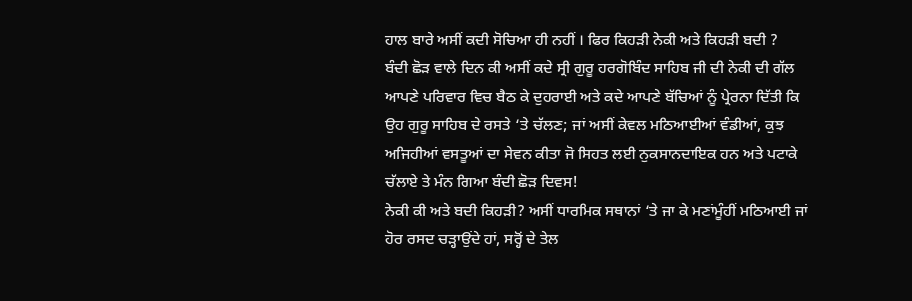ਹਾਲ ਬਾਰੇ ਅਸੀਂ ਕਦੀ ਸੋਚਿਆ ਹੀ ਨਹੀਂ । ਫਿਰ ਕਿਹੜੀ ਨੇਕੀ ਅਤੇ ਕਿਹੜੀ ਬਦੀ ?
ਬੰਦੀ ਛੋੜ ਵਾਲੇ ਦਿਨ ਕੀ ਅਸੀਂ ਕਦੇ ਸ੍ਰੀ ਗੁਰੂ ਹਰਗੋਬਿੰਦ ਸਾਹਿਬ ਜੀ ਦੀ ਨੇਕੀ ਦੀ ਗੱਲ ਆਪਣੇ ਪਰਿਵਾਰ ਵਿਚ ਬੈਠ ਕੇ ਦੁਹਰਾਈ ਅਤੇ ਕਦੇ ਆਪਣੇ ਬੱਚਿਆਂ ਨੂੰ ਪ੍ਰੇਰਨਾ ਦਿੱਤੀ ਕਿ ਉਹ ਗੁਰੂ ਸਾਹਿਬ ਦੇ ਰਸਤੇ ‘ਤੇ ਚੱਲਣ; ਜਾਂ ਅਸੀਂ ਕੇਵਲ ਮਠਿਆਈਆਂ ਵੰਡੀਆਂ, ਕੁਝ ਅਜਿਹੀਆਂ ਵਸਤੂਆਂ ਦਾ ਸੇਵਨ ਕੀਤਾ ਜੋ ਸਿਹਤ ਲਈ ਨੁਕਸਾਨਦਾਇਕ ਹਨ ਅਤੇ ਪਟਾਕੇ ਚੱਲਾਏ ਤੇ ਮੰਨ ਗਿਆ ਬੰਦੀ ਛੋੜ ਦਿਵਸ!
ਨੇਕੀ ਕੀ ਅਤੇ ਬਦੀ ਕਿਹੜੀ? ਅਸੀਂ ਧਾਰਮਿਕ ਸਥਾਨਾਂ ‘ਤੇ ਜਾ ਕੇ ਮਣਾਂਮੂੰਹੀਂ ਮਠਿਆਈ ਜਾਂ ਹੋਰ ਰਸਦ ਚੜ੍ਹਾਉਂਦੇ ਹਾਂ, ਸਰ੍ਹੋਂ ਦੇ ਤੇਲ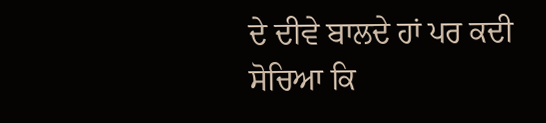ਦੇ ਦੀਵੇ ਬਾਲਦੇ ਹਾਂ ਪਰ ਕਦੀ ਸੋਚਿਆ ਕਿ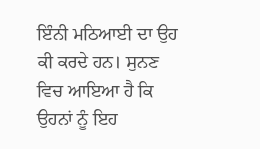ਇੰਨੀ ਮਠਿਆਈ ਦਾ ਉਹ ਕੀ ਕਰਦੇ ਹਨ। ਸੁਨਣ ਵਿਚ ਆਇਆ ਹੈ ਕਿ ਉਹਨਾਂ ਨੂੰ ਇਹ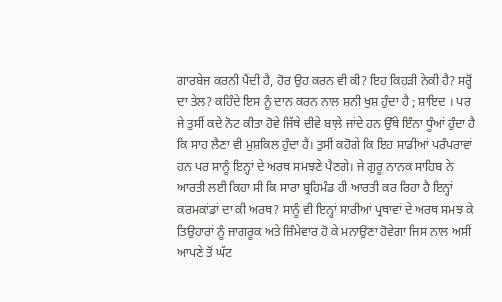ਗਾਰਬੇਜ ਕਰਨੀ ਪੈਂਦੀ ਹੈ, ਹੋਰ ਉਹ ਕਰਨ ਵੀ ਕੀ? ਇਹ ਕਿਹੜੀ ਨੇਕੀ ਹੈ? ਸਰ੍ਹੋਂ ਦਾ ਤੇਲ? ਕਹਿੰਦੇ ਇਸ ਨੂੰ ਦਾਨ ਕਰਨ ਨਾਲ ਸ਼ਨੀ ਖੁਸ਼ ਹੁੰਦਾ ਹੈ ; ਸ਼ਾਇਦ । ਪਰ ਜੇ ਤੁਸੀਂ ਕਦੇ ਨੋਟ ਕੀਤਾ ਹੋਵੇ ਜਿੱਥੇ ਦੀਵੇ ਬਾਲ਼ੇ ਜਾਂਦੇ ਹਨ ਉੱਥੇ ਇੰਨਾ ਧੂੰਆਂ ਹੁੰਦਾ ਹੈ ਕਿ ਸਾਹ ਲੈਣਾ ਵੀ ਮੁਸ਼ਕਿਲ ਹੁੰਦਾ ਹੈ। ਤੁਸੀਂ ਕਹੋਗੇ ਕਿ ਇਹ ਸਾਡੀਆਂ ਪਰੰਪਰਾਵਾਂ ਹਨ ਪਰ ਸਾਨੂੰ ਇਨ੍ਹਾਂ ਦੇ ਅਰਥ ਸਮਝਣੇ ਪੈਣਗੇ। ਜੇ ਗੁਰੂ ਨਾਨਕ ਸਾਹਿਬ ਨੇ ਆਰਤੀ ਲਈ ਕਿਹਾ ਸੀ ਕਿ ਸਾਰਾ ਬ੍ਰਹਿਮੰਡ ਹੀ ਆਰਤੀ ਕਰ ਰਿਹਾ ਹੈ ਇਨ੍ਹਾਂ ਕਰਮਕਾਂਡਾਂ ਦਾ ਕੀ ਅਰਥ? ਸਾਨੂੰ ਵੀ ਇਨ੍ਹਾਂ ਸਾਰੀਆਂ ਪ੍ਰਥਾਵਾਂ ਦੇ ਅਰਥ ਸਮਝ ਕੇ ਤਿਉਹਾਰਾਂ ਨੂੰ ਜਾਗਰੂਕ ਅਤੇ ਜ਼ਿੰਮੇਵਾਰ ਹੋ ਕੇ ਮਨਾਉਣਾ ਹੋਵੇਗਾ ਜਿਸ ਨਾਲ ਅਸੀਂ ਆਪਣੇ ਤੋਂ ਘੱਟ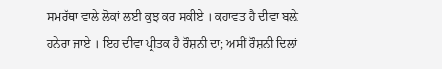ਸਮਰੱਥਾ ਵਾਲੇ ਲੋਕਾਂ ਲਈ ਕੁਝ ਕਰ ਸਕੀਏ । ਕਹਾਵਤ ਹੈ ਦੀਵਾ ਬਲ਼ੇ ਹਨੇਰਾ ਜਾਏ । ਇਹ ਦੀਵਾ ਪ੍ਰੀਤਕ ਹੈ ਰੌਸ਼ਨੀ ਦਾ; ਅਸੀਂ ਰੌਸ਼ਨੀ ਦਿਲਾਂ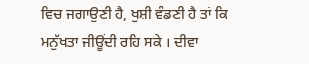ਵਿਚ ਜਗਾਉਣੀ ਹੈ, ਖੁਸ਼ੀ ਵੰਡਣੀ ਹੈ ਤਾਂ ਕਿ ਮਨੁੱਖਤਾ ਜੀਊਂਦੀ ਰਹਿ ਸਕੇ । ਦੀਵਾ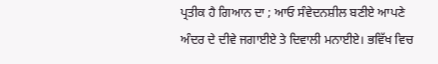ਪ੍ਰਤੀਕ ਹੈ ਗਿਆਨ ਦਾ ; ਆਓ ਸੰਵੇਦਨਸ਼ੀਲ ਬਣੀਏ ਆਪਣੇ ਅੰਦਰ ਦੇ ਦੀਵੇ ਜਗਾਈਏ ਤੇ ਦਿਵਾਲੀ ਮਨਾਈਏ। ਭਵਿੱਖ ਵਿਚ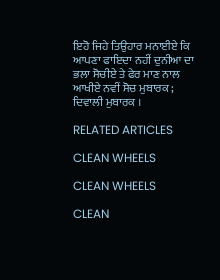ਇਹੋ ਜਿਹੇ ਤਿਉਹਾਰ ਮਨਾਈਏ ਕਿ ਆਪਣਾ ਫਾਇਦਾ ਨਹੀਂ ਦੁਨੀਆ ਦਾ ਭਲਾ ਸੋਚੀਏ ਤੇ ਫੇਰ ਮਾਣ ਨਾਲ ਆਖੀਏ ਨਵੀਂ ਸੋਚ ਮੁਬਾਰਕ ; ਦਿਵਾਲੀ ਮੁਬਾਰਕ ।

RELATED ARTICLES

CLEAN WHEELS

CLEAN WHEELS

CLEAN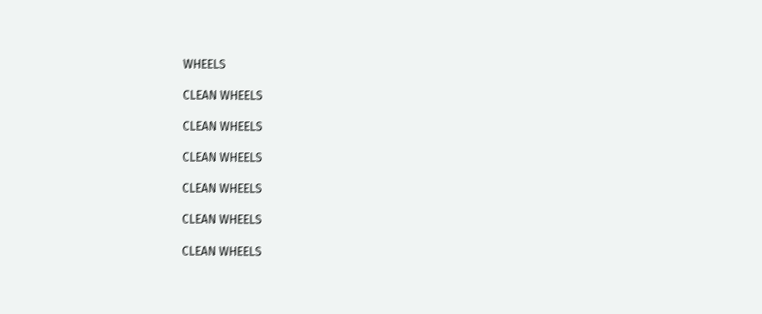WHEELS

CLEAN WHEELS

CLEAN WHEELS

CLEAN WHEELS

CLEAN WHEELS

CLEAN WHEELS

CLEAN WHEELS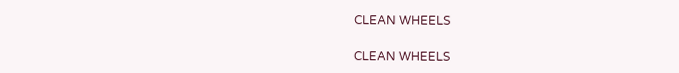CLEAN WHEELS

CLEAN WHEELS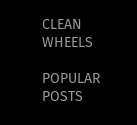CLEAN WHEELS

POPULAR POSTS